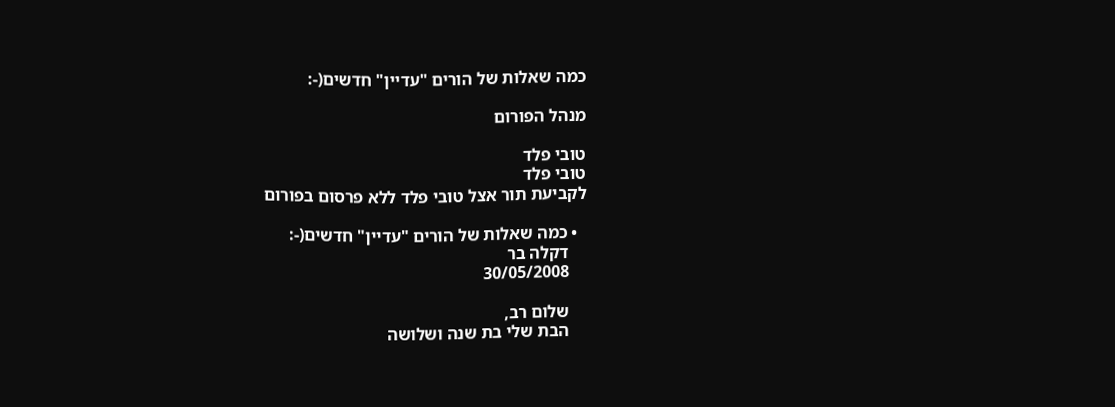כמה שאלות של הורים "עדיין" חדשים(-:

מנהל הפורום

טובי פלד
טובי פלד
לקביעת תור אצל טובי פלד ללא פרסום בפורום

  • כמה שאלות של הורים "עדיין" חדשים(-:
    דקלה בר
    30/05/2008

    שלום רב,
    הבת שלי בת שנה ושלושה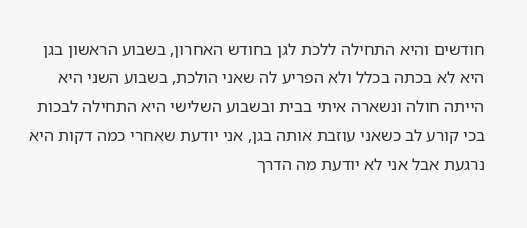חודשים והיא התחילה ללכת לגן בחודש האחרון, בשבוע הראשון בגן היא לא בכתה בכלל ולא הפריע לה שאני הולכת, בשבוע השני היא הייתה חולה ונשארה איתי בבית ובשבוע השלישי היא התחילה לבכות בכי קורע לב כשאני עוזבת אותה בגן, אני יודעת שאחרי כמה דקות היא נרגעת אבל אני לא יודעת מה הדרך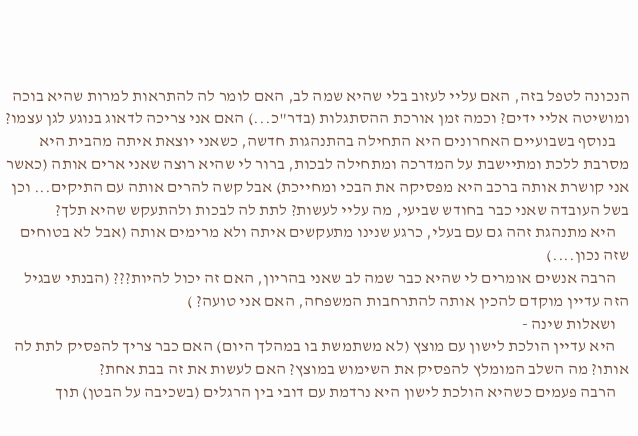הנכונה לטפל בזה, האם עליי לעזוב בלי שהיא שמה לב, האם לומר לה להתראות למרות שהיא בוכה ומושיטה אליי ידים? וכמה זמן אורכת ההסתגלות (בדר"כ...) האם אני צריכה לדאוג בנוגע לגן עצמו?
    בנוסף בשבועיים האחרונים היא התחילה בהתנהגות חדשה, כשאני יוצאת איתה מהבית היא מסרבת ללכת ומתיישבת על המדרכה ומתחילה לבכות, ברור לי שהיא רוצה שאני ארים אותה (כאשר אני קושרת אותה ברכב היא מפסיקה את הבכי ומחייכת) אבל קשה להרים אותה עם התיקים... וכן בשל העובדה שאני כבר בחודש שביעי, מה עליי לעשות? לתת לה לבכות ולהתעקש שהיא תלך?
    היא מתנהגת זהה גם עם בעלי, כרגע שנינו מתעקשים איתה ולא מרימים אותה (אבל לא בטוחים שזה נכון....)
    הרבה אנשים אומרים לי שהיא כבר שמה לב שאני בהריון, האם זה יכול להיות??? (הבנתי שבגיל הזה עדיין מוקדם להכין אותה להתרחבות המשפחה, האם אני טועה? )
    ושאלות שינה -
    היא עדיין הולכת לישון עם מוצץ (לא משתמשת בו במהלך היום) האם כבר צריך להפסיק לתת לה אותו? מה השלב המומלץ להפסיק את השימוש במוצץ? האם לעשות את זה בבת אחת?
    הרבה פעמים כשהיא הולכת לישון היא נרדמת עם דובי בין הרגלים (בשכיבה על הבטן) תוך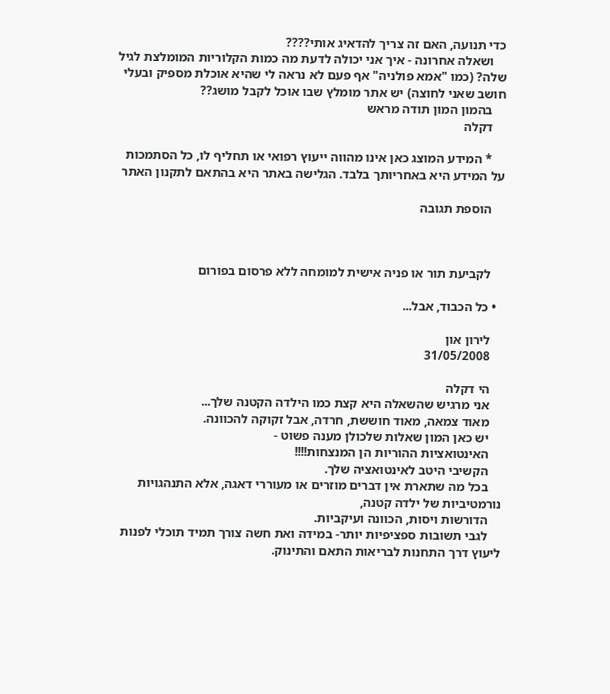כדי תנועה, האם זה צריך להדאיג אותי????
    ושאלה אחרונה - איך אני יכולה לדעת מה כמות הקלוריות המומלצת לגיל שלה? (כמו "אמא פולניה" אף פעם לא נראה לי שהיא אוכלת מספיק ובעלי חושב שאני לחוצה) יש אתר מומלץ שבו אוכל לקבל מושג??
    בהמון המון תודה מראש
    דקלה

    * המידע המוצג כאן אינו מהווה ייעוץ רפואי או תחליף לו, כל הסתמכות על המידע היא באחריותך בלבד. הגלישה באתר היא בהתאם לתקנון האתר

    הוספת תגובה



    לקביעת תור או פניה אישית למומחה ללא פרסום בפורום

  • כל הכבוד, אבל...

    לירון און
    31/05/2008

    הי דקלה
    אני מרגיש שהשאלה היא קצת כמו הילדה הקטנה שלך...
    מאוד צמאה, מאוד חוששת, חרדה, אבל זקוקה להכוונה.
    יש כאן המון שאלות שלכולן מענה פשוט -
    האינטואציות ההוריות הן המנצחות!!!!
    הקשיבי היטב לאינטואציה שלך.
    בכל מה שתארת אין דברים מוזרים או מעוררי דאגה, אלא התנהגויות נורמטיביות של ילדה קטנה,
    הדורשות ויסות, הכוונה ועיקביות.
    לגבי תשובות ספציפיות יותר- במידה ואת חשה צורך תמיד תוכלי לפנות ליעוץ דרך התחנות לבריאות התאם והתינוק.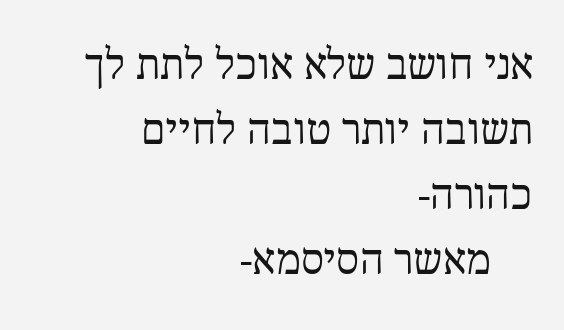אני חושב שלא אוכל לתת לך תשובה יותר טובה לחיים כהורה-
    מאשר הסיסמא-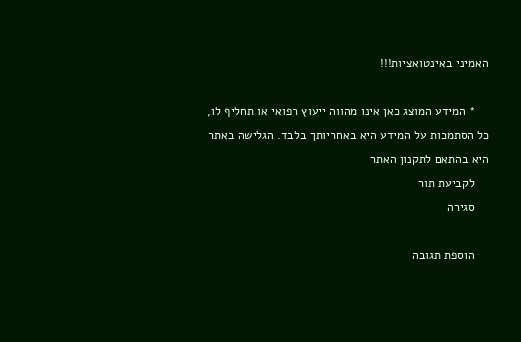האמיני באינטואציות!!!

    * המידע המוצג כאן אינו מהווה ייעוץ רפואי או תחליף לו, כל הסתמכות על המידע היא באחריותך בלבד. הגלישה באתר היא בהתאם לתקנון האתר
    לקביעת תור
    סגירה

    הוספת תגובה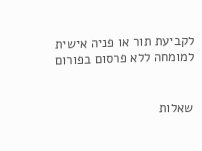לקביעת תור או פניה אישית למומחה ללא פרסום בפורום


שאלות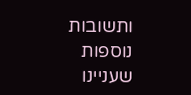ותשובות נוספות שעניינו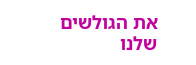את הגולשים שלנו